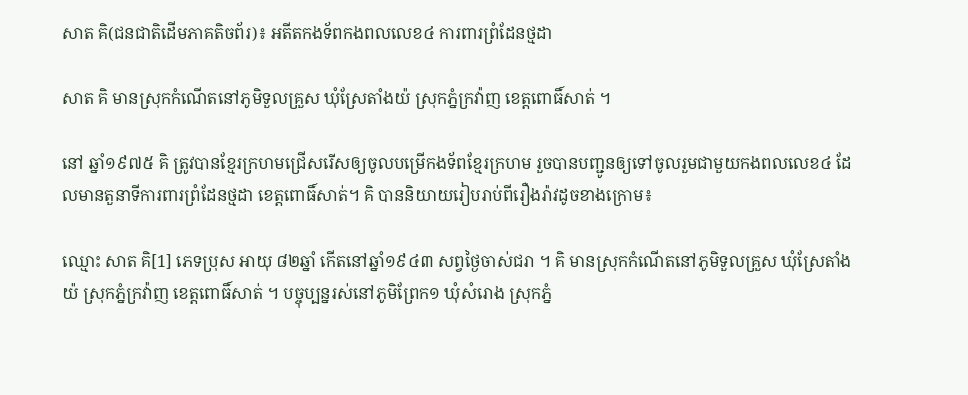សាត គិ(ជនជាតិដើមភាគតិចព័រ)៖ អតីតកងទ័ពកងពលលេខ៤ ការពារព្រំដែនថ្មដា

សាត គិ មានស្រុកកំណើតនៅភូមិទួលគ្រួស ឃុំស្រែតាំងយ៉ ស្រុកភ្នំក្រវ៉ាញ ខេត្តពោធិ៍សាត់ ។

នៅ ឆ្នាំ១៩៧៥ គិ ត្រូវបានខ្មែរក្រហមជ្រើសរើសឲ្យចូលបម្រើកងទ័ពខ្មែរក្រហម រួចបានបញ្ជូនឲ្យទៅចូលរួមជាមួយកងពលលេខ៤ ដែលមានតួនាទីការពារព្រំដែនថ្មដា ខេត្តពោធិ៍សាត់។ គិ បាននិយាយរៀបរាប់ពីរឿងរ៉ាវដូចខាងក្រោម៖

ឈ្មោះ សាត គិ[1] ភេទប្រុស អាយុ ៨២ឆ្នាំ កើតនៅឆ្នាំ១៩៤៣ សព្វថ្ងៃចាស់ជរា ។ គិ មានស្រុកកំណើតនៅភូមិទួលគ្រួស ឃុំស្រែតាំងយ៉ ស្រុកភ្នំក្រវ៉ាញ ខេត្តពោធិ៍សាត់ ។ បច្ចុប្បន្នរស់នៅភូមិព្រែក១ ឃុំសំរោង ស្រុកភ្នំ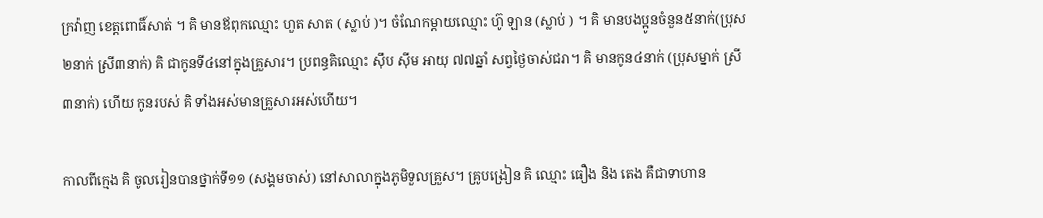ក្រវ៉ាញ ខេត្តពោធិ៍សាត់ ។ គិ មានឪពុកឈ្មោះ ហួត សាត ( ស្លាប់ )។ ចំណែកម្ដាយឈ្មោះ ហ៊ូ ឡាន (ស្លាប់ ) ។ គិ មានបងប្អូនចំនួន៥នាក់(ប្រុស២នាក់ ស្រី៣នាក់) គិ ជាកូនទី៤នៅក្នុងគ្រួសារ។ ប្រពន្ធគិឈ្មោះ ស៊ឹប ស៊ីម អាយុ ៧៧ឆ្នាំ សព្វថ្ងៃចាស់ជរា។ គិ មានកូន៤នាក់ (ប្រុសម្នាក់ ស្រី៣នាក់) ហើយ កូនរបស់ គិ ទាំងអស់មានគ្រួសារអស់ហើយ។

កាលពីក្មេង គិ ចូលរៀនបានថ្នាក់ទី១១ (សង្គមចាស់) នៅសាលាក្នុងភូមិទួលគ្រួស។ គ្រូបង្រៀន គិ ឈ្មោះ ធឿង និង តេង គឺជាទាហាន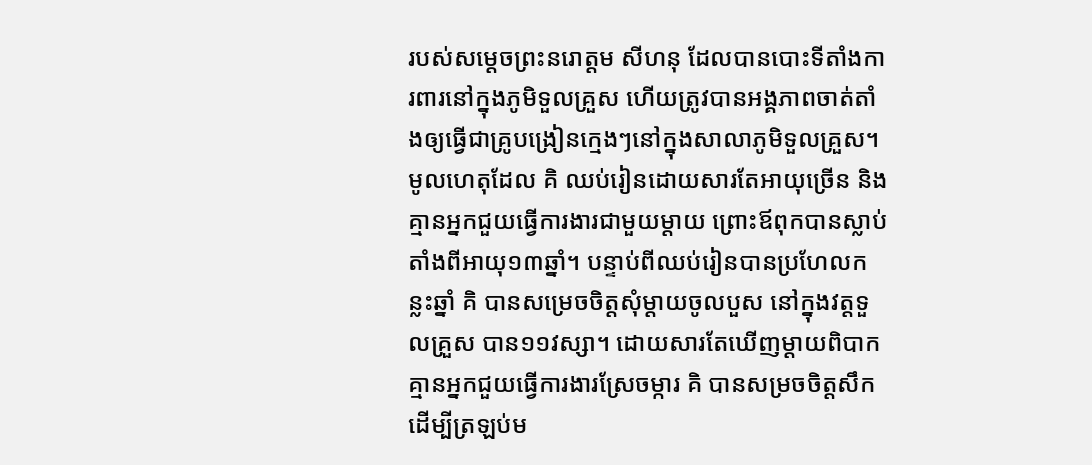របស់សម្ដេចព្រះនរោត្ដម សីហនុ ដែលបានបោះទីតាំងការពារនៅក្នុងភូមិទួលគ្រួស ហើយត្រូវបានអង្គភាពចាត់តាំងឲ្យធ្វើជាគ្រូបង្រៀនក្មេងៗនៅក្នុងសាលាភូមិទួលគ្រួស។ មូលហេតុដែល គិ ឈប់រៀនដោយសារតែអាយុច្រើន និងគ្មានអ្នកជួយធ្វើការងារជាមួយម្ដាយ ព្រោះឪពុកបានស្លាប់តាំងពីអាយុ១៣ឆ្នាំ។ បន្ទាប់ពីឈប់រៀនបានប្រហែលកន្លះឆ្នាំ គិ បានសម្រេចចិត្តសុំម្ដាយចូលបួស នៅក្នុងវត្តទួលគ្រួស បាន១១វស្សា។ ដោយសារតែឃើញម្ដាយពិបាកគ្មានអ្នកជួយធ្វើការងារស្រែចម្ការ គិ បានសម្រចចិត្តសឹក ដើម្បីត្រឡប់ម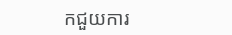កជួយការ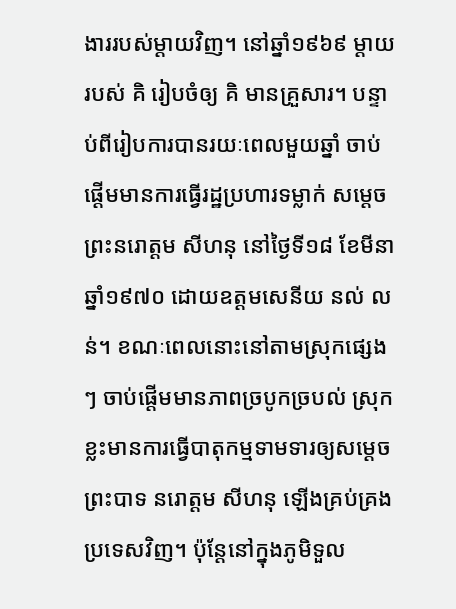ងាររបស់ម្ដាយវិញ។ នៅឆ្នាំ១៩៦៩ ម្ដាយរបស់ គិ រៀបចំឲ្យ គិ មានគ្រួសារ។ បន្ទាប់ពីរៀបការបានរយៈពេលមួយឆ្នាំ ចាប់ផ្ដើមមានការធ្វើរដ្ឋប្រហារទម្លាក់ សម្ដេចព្រះនរោត្ដម សីហនុ នៅថ្ងៃទី១៨ ខែមីនា ឆ្នាំ១៩៧០ ដោយឧត្ដមសេនីយ នល់ លន់។ ខណៈពេលនោះនៅតាមស្រុកផ្សេងៗ ចាប់ផ្តើមមានភាពច្របូកច្របល់ ស្រុកខ្លះមានការធ្វើបាតុកម្មទាមទារឲ្យសម្ដេចព្រះបាទ នរោត្ដម សីហនុ ឡើងគ្រប់គ្រងប្រទេសវិញ។ ប៉ុន្តែនៅក្នុងភូមិទួល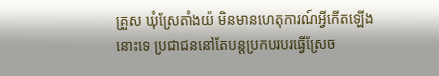គ្រួស ឃុំស្រែតាំងយ៉ មិនមានហេតុការណ៍អ្វីកើតឡើងនោះទេ ប្រជាជននៅតែបន្តប្រកបរបរធ្វើស្រែច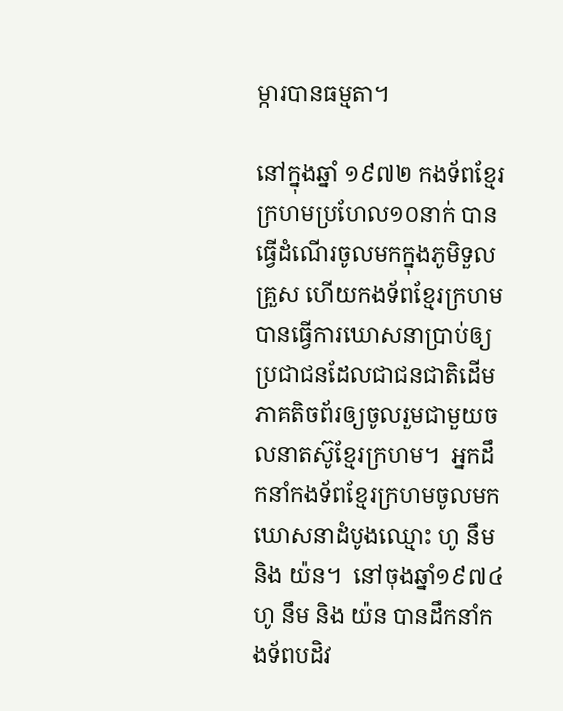ម្ការបានធម្មតា។

នៅក្នុងឆ្នាំ ១៩៧២ កងទ័ពខ្មែរក្រហមប្រហែល១០នាក់ បានធ្វើដំណើរចូលមកក្នុងភូមិទួលគ្រួស ហើយកងទ័ពខ្មែរក្រហមបានធ្វើការឃោសនាប្រាប់ឲ្យប្រជាជនដែលជាជនជាតិដើមភាគតិចព័រឲ្យចូលរួមជាមួយចលនាតស៊ូខ្មែរក្រហម។  អ្នកដឹកនាំកងទ័ពខ្មែរក្រហមចូលមកឃោសនាដំបូងឈ្មោះ ហូ នឹម និង យ៉ន។  នៅចុងឆ្នាំ១៩៧៤ ហូ នឹម និង យ៉ន បានដឹកនាំកងទ័ពបដិវ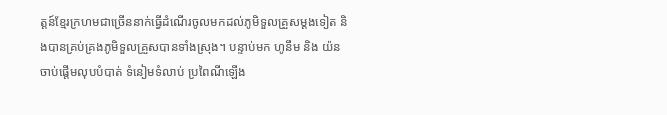ត្តន៍ខ្មែរក្រហមជាច្រើននាក់ធ្វើដំណើរចូលមកដល់ភូមិទួលគ្រួសម្ដងទៀត និងបានគ្រប់គ្រងភូមិទួលគ្រួសបានទាំងស្រុង។ បន្ទាប់មក ហូនឹម និង យ៉ន ចាប់ផ្ដើមលុបបំបាត់ ទំនៀមទំលាប់ ប្រពៃណីឡើង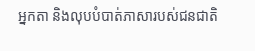អ្នកតា និងលុបបំបាត់ភាសារបស់ជនជាតិ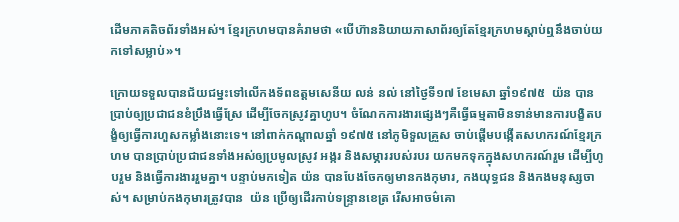ដើមភាគតិចព័រទាំងអស់។ ខ្មែរក្រហមបានគំរាមថា «បើហ៊ាននិយាយភាសាព័រឲ្យតែខ្មែរក្រហមស្ដាប់ឮនឹងចាប់យកទៅសម្លាប់»។

ក្រោយទទួលបានជ័យជម្នះទៅលើកងទ័ពឧត្ដមសេនីយ លន់ នល់ នៅថ្ងៃទី១៧ ខែមេសា ឆ្នាំ១៩៧៥  យ៉ន បានប្រាប់ឲ្យប្រជាជនខំប្រឹងធ្វើស្រែ ដើម្បីចែកស្រូវគ្នាហូប។ ចំណែកការងារផ្សេងៗគឺធ្វើធម្មតាមិនទាន់មានការបង្ខិតបង្ខំឲ្យធ្វើការហួសកម្លាំងនោះទេ។ នៅពាក់កណ្ដាលឆ្នាំ ១៩៧៥ នៅភូមិទួលគ្រួស ចាប់ផ្ដើមបង្កើតសហករណ៍ខ្មែរក្រហម បានប្រាប់ប្រជាជនទាំងអស់ឲ្យប្រមូលស្រូវ អង្ករ និងសម្ភាររបស់របរ យកមកទុកក្នុងសហករណ៍រួម ដើម្បីហូបរួម និងធ្វើការងាររួមគ្នា។ បន្ទាប់មកទៀត យ៉ន បានបែងចែកឲ្យមានកងកុមារ, កងយុទ្ធជន និងកងមនុស្សចាស់។ សម្រាប់កងកុមារត្រូវបាន  យ៉ន ប្រើឲ្យដើរកាប់ទន្រ្ទានខេត្រ រើសអាចម៌គោ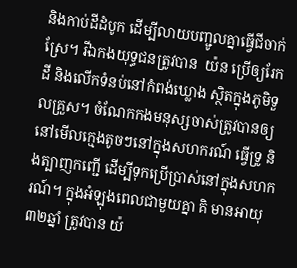និងកាប់ដីដំបូក ដើម្បីលាយបញ្ជូលគ្នាធ្វើជីចាក់ស្រែ។ រីឯកងយុទ្ធជនត្រូវបាន  យ៉ន ប្រើឲ្យរែកដី និងលើកទំនប់នៅកំពង់ឃ្លោង ស្ថិតក្នុងភូមិទួលគ្រួស។ ចំណែកកងមនុស្សចាស់ត្រូវបានឲ្យនៅមើលក្មេងតូចៗនៅក្នុងសហករណ៍ ធ្វើទ្រូ និងត្បាញកញ្ជើ ដើម្បីទុកប្រើប្រាស់នៅក្នុងសហករណ៍។ ក្នុងអំឡុងពេលជាមួយគ្នា គិ មានអាយុ៣២ឆ្នាំ ត្រូវបាន យ៉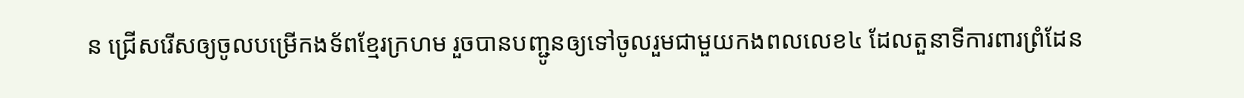ន ជ្រើសរើសឲ្យចូលបម្រើកងទ័ពខ្មែរក្រហម រួចបានបញ្ជូនឲ្យទៅចូលរួមជាមួយកងពលលេខ៤ ដែលតួនាទីការពារព្រំដែន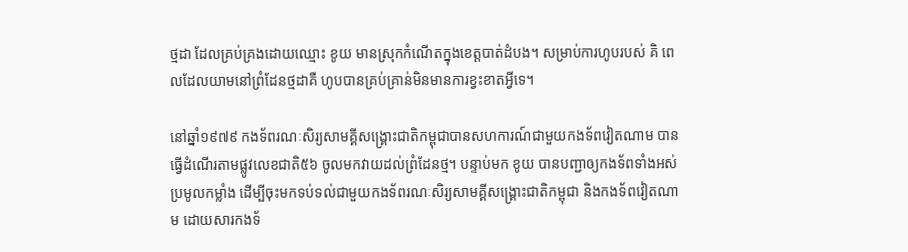ថ្មដា ដែលគ្រប់គ្រងដោយឈ្មោះ ខូយ មានស្រុកកំណើតក្នុងខេត្តបាត់ដំបង។ សម្រាប់ការហូបរបស់ គិ ពេលដែលយាមនៅព្រំដែនថ្មដាគឺ ហូបបានគ្រប់គ្រាន់មិនមានការខ្វះខាតអ្វីទេ។

នៅឆ្នាំ១៩៧៩ កងទ័ពរណៈសិរ្យសាមគ្គីសង្រ្គោះជាតិកម្ពុជាបានសហការណ៍ជាមួយកងទ័ពវៀតណាម បានធ្វើដំណើរតាមផ្លូវលេខជាតិ៥៦ ចូលមកវាយដល់ព្រំដែនថ្ម។ បន្ទាប់មក ខូយ បានបញ្ជាឲ្យកងទ័ពទាំងអស់ប្រមូលកម្លាំង ដើម្បីចុះមកទប់ទល់ជាមួយកងទ័ពរណៈសិរ្យសាមគ្គីសង្រ្គោះជាតិកម្ពុជា និងកងទ័ពវៀតណាម ដោយសារកងទ័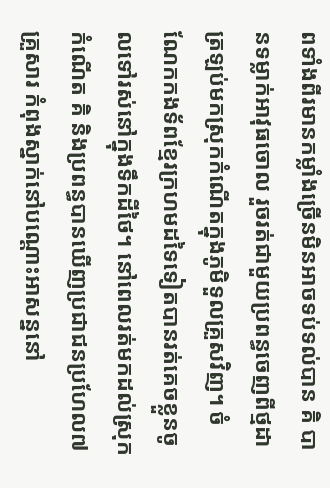ពទាំងពីរមានកម្លាំងច្រើនមិនអាចទប់ទល់បាន គិ បានទម្លាក់អាវុធចោល រួចរត់ជាមួយប្រពន្ធចេញពីថ្មដាត្រឡប់មកស្រុកកំណើតក្នុងភូមិទួលគ្រួសវិញ។ ចំណែកកងទ័ពខ្មែរក្រហមដទៃទៀតបានរត់គេចខ្លួនចូលទៅរស់នៅក្នុងទឹកដីថៃ។ នៅពេលរត់មកដល់ស្រុកកំណើត គិ និងប្រពន្ធបានឃើញប្រជាជនប្រហែល៧គ្រួសារ កំពុងស្នាក់នៅបណ្ដោះអាសន្ននៅ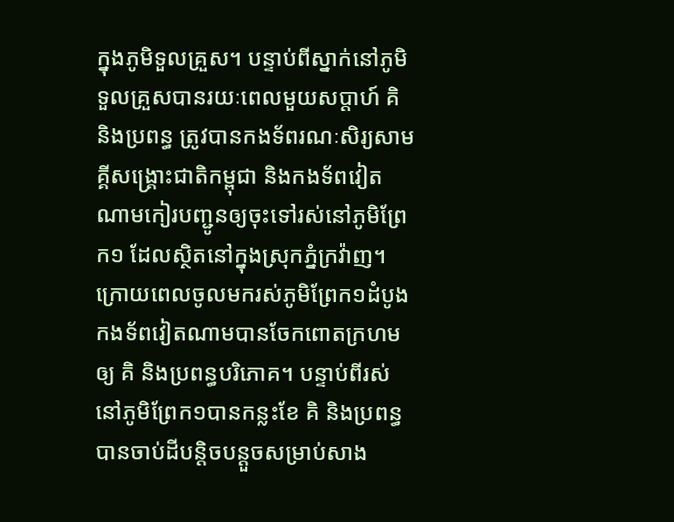ក្នុងភូមិទួលគ្រួស។ បន្ទាប់ពីស្នាក់នៅភូមិទួលគ្រួសបានរយៈពេលមួយសប្ដាហ៍ គិ និងប្រពន្ធ ត្រូវបានកងទ័ពរណៈសិរ្យសាមគ្គីសង្រ្គោះជាតិកម្ពុជា និងកងទ័ពវៀតណាមកៀរបញ្ជូនឲ្យចុះទៅរស់នៅភូមិព្រែក១ ដែលស្ថិតនៅក្នុងស្រុកភ្នំក្រវ៉ាញ។ ក្រោយពេលចូលមករស់ភូមិព្រែក១ដំបូង កងទ័ពវៀតណាមបានចែកពោតក្រហមឲ្យ គិ និងប្រពន្ធបរិភោគ។ បន្ទាប់ពីរស់នៅភូមិព្រែក១បានកន្លះខែ គិ និងប្រពន្ធបានចាប់ដីបន្តិចបន្តួចសម្រាប់សាង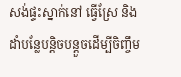សង់ផ្ទះស្នាក់នៅ ធ្វើស្រែ និងដាំបន្លែបន្ដិចបន្តួចដើម្បីចិញ្ចឹម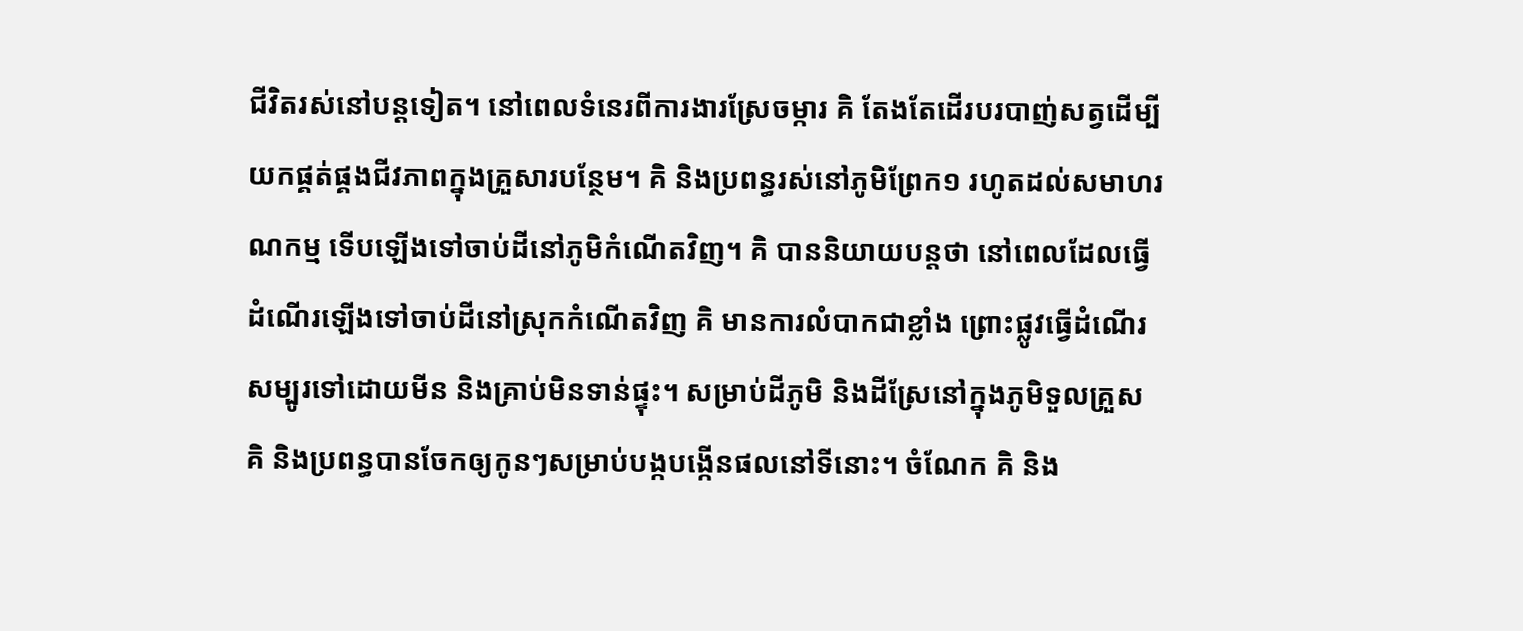ជីវិតរស់នៅបន្តទៀត។ នៅពេលទំនេរពីការងារស្រែចម្ការ គិ តែងតែដើរបរបាញ់សត្វដើម្បីយកផ្គត់ផ្គងជីវភាពក្នុងគ្រួសារបន្ថែម។ គិ និងប្រពន្ធរស់នៅភូមិព្រែក១ រហូតដល់សមាហរណកម្ម ទើបឡើងទៅចាប់ដីនៅភូមិកំណើតវិញ។ គិ បាននិយាយបន្តថា នៅពេលដែលធ្វើដំណើរឡើងទៅចាប់ដីនៅស្រុកកំណើតវិញ គិ មានការលំបាកជាខ្លាំង ព្រោះផ្លូវធ្វើដំណើរសម្បូរទៅដោយមីន និងគ្រាប់មិនទាន់ផ្ទុះ។ សម្រាប់ដីភូមិ និងដីស្រែនៅក្នុងភូមិទួលគ្រួស គិ និងប្រពន្ធបានចែកឲ្យកូនៗសម្រាប់បង្កបង្កើនផលនៅទីនោះ។ ចំណែក គិ និង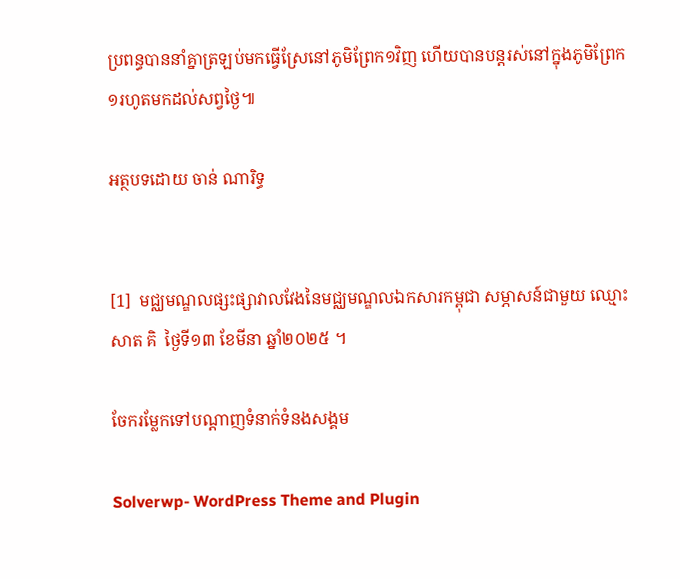ប្រពន្ធបាននាំគ្នាត្រឡប់មកធ្វើស្រែនៅភូមិព្រែក១វិញ ហើយបានបន្តរស់នៅក្នុងភូមិព្រែក១រហូតមកដល់សព្វថ្ងៃ៕

អត្ថបទដោយ ចាន់ ណារិទ្ធ


[1]  មជ្ឈមណ្ឌលផ្សះផ្សាវាលវែងនៃមជ្ឈមណ្ឌលឯកសារកម្ពុជា សម្ភាសន៍ជាមួយ ឈ្មោះ សាត គិ  ថ្ងៃទី១៣ ខែមីនា ឆ្នាំ២០២៥ ។

ចែករម្លែកទៅបណ្តាញទំនាក់ទំនងសង្គម

Solverwp- WordPress Theme and Plugin